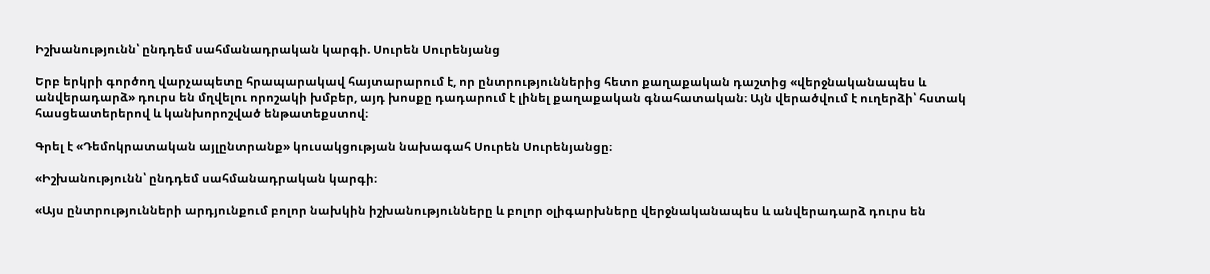Իշխանությունն՝ ընդդեմ սահմանադրական կարգի. Սուրեն Սուրենյանց

Երբ երկրի գործող վարչապետը հրապարակավ հայտարարում է, որ ընտրություններից հետո քաղաքական դաշտից «վերջնականապես և անվերադարձ» դուրս են մղվելու որոշակի խմբեր, այդ խոսքը դադարում է լինել քաղաքական գնահատական։ Այն վերածվում է ուղերձի՝ հստակ հասցեատերերով և կանխորոշված ենթատեքստով։

Գրել է «Դեմոկրատական այլընտրանք» կուսակցության նախագահ Սուրեն Սուրենյանցը։

«Իշխանությունն՝ ընդդեմ սահմանադրական կարգի։

«Այս ընտրությունների արդյունքում բոլոր նախկին իշխանությունները և բոլոր օլիգարխները վերջնականապես և անվերադարձ դուրս են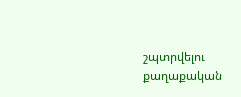շպտրվելու քաղաքական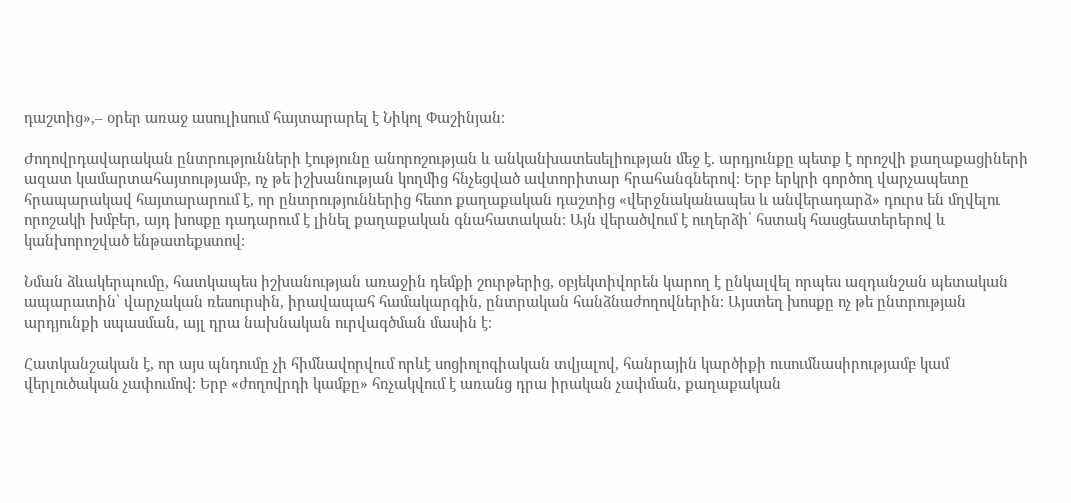դաշտից»,– օրեր առաջ ասուլիսում հայտարարել է Նիկոլ Փաշինյան։

Ժողովրդավարական ընտրությունների էությունը անորոշության և անկանխատեսելիության մեջ է․ արդյունքը պետք է որոշվի քաղաքացիների ազատ կամարտահայտությամբ, ոչ թե իշխանության կողմից հնչեցված ավտորիտար հրահանգներով։ Երբ երկրի գործող վարչապետը հրապարակավ հայտարարում է, որ ընտրություններից հետո քաղաքական դաշտից «վերջնականապես և անվերադարձ» դուրս են մղվելու որոշակի խմբեր, այդ խոսքը դադարում է լինել քաղաքական գնահատական։ Այն վերածվում է ուղերձի՝ հստակ հասցեատերերով և կանխորոշված ենթատեքստով։

Նման ձևակերպումը, հատկապես իշխանության առաջին դեմքի շուրթերից, օբյեկտիվորեն կարող է ընկալվել որպես ազդանշան պետական ապարատին՝ վարչական ռեսուրսին, իրավապահ համակարգին, ընտրական հանձնաժողովներին։ Այստեղ խոսքը ոչ թե ընտրության արդյունքի սպասման, այլ դրա նախնական ուրվագծման մասին է։

Հատկանշական է, որ այս պնդումը չի հիմնավորվում որևէ սոցիոլոգիական տվյալով, հանրային կարծիքի ուսումնասիրությամբ կամ վերլուծական չափումով։ Երբ «ժողովրդի կամքը» հռչակվում է առանց դրա իրական չափման, քաղաքական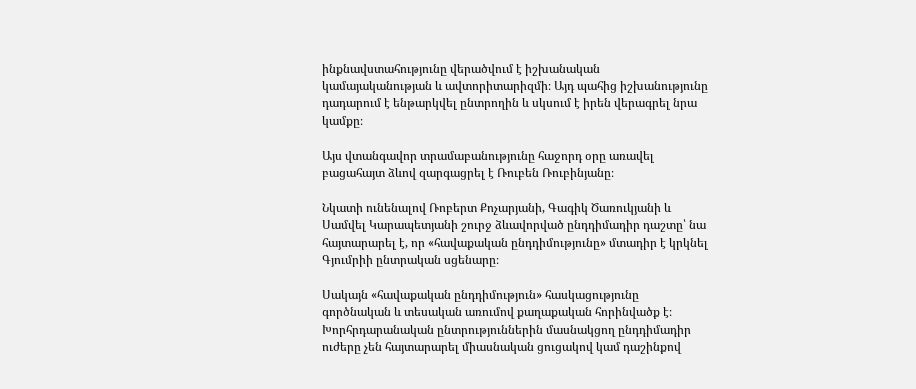ինքնավստահությունը վերածվում է իշխանական կամայականության և ավտորիտարիզմի։ Այդ պահից իշխանությունը դադարում է ենթարկվել ընտրողին և սկսում է իրեն վերագրել նրա կամքը։

Այս վտանգավոր տրամաբանությունը հաջորդ օրը առավել բացահայտ ձևով զարգացրել է Ռուբեն Ռուբինյանը։

Նկատի ունենալով Ռոբերտ Քոչարյանի, Գագիկ Ծառուկյանի և Սամվել Կարապետյանի շուրջ ձևավորված ընդդիմադիր դաշտը՝ նա հայտարարել է, որ «հավաքական ընդդիմությունը» մտադիր է կրկնել Գյումրիի ընտրական սցենարը։

Սակայն «հավաքական ընդդիմություն» հասկացությունը գործնական և տեսական առումով քաղաքական հորինվածք է։ Խորհրդարանական ընտրություններին մասնակցող ընդդիմադիր ուժերը չեն հայտարարել միասնական ցուցակով կամ դաշինքով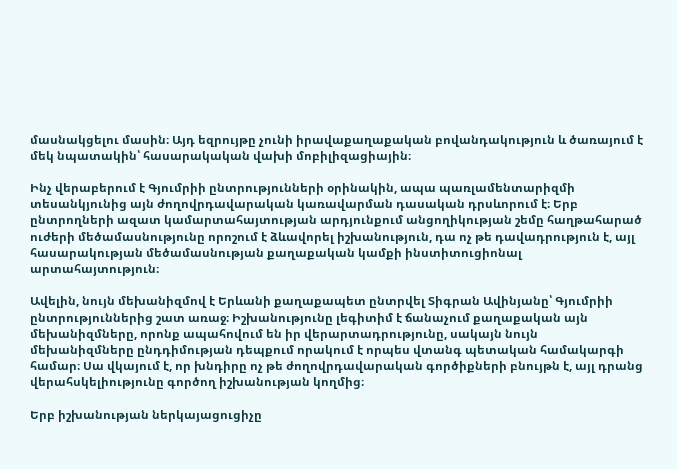մասնակցելու մասին։ Այդ եզրույթը չունի իրավաքաղաքական բովանդակություն և ծառայում է մեկ նպատակին՝ հասարակական վախի մոբիլիզացիային։

Ինչ վերաբերում է Գյումրիի ընտրությունների օրինակին, ապա պառլամենտարիզմի տեսանկյունից այն ժողովրդավարական կառավարման դասական դրսևորում է։ Երբ ընտրողների ազատ կամարտահայտության արդյունքում անցողիկության շեմը հաղթահարած ուժերի մեծամասնությունը որոշում է ձևավորել իշխանություն, դա ոչ թե դավադրություն է, այլ հասարակության մեծամասնության քաղաքական կամքի ինստիտուցիոնալ արտահայտություն։

Ավելին, նույն մեխանիզմով է Երևանի քաղաքապետ ընտրվել Տիգրան Ավինյանը՝ Գյումրիի ընտրություններից շատ առաջ։ Իշխանությունը լեգիտիմ է ճանաչում քաղաքական այն մեխանիզմները, որոնք ապահովում են իր վերարտադրությունը, սակայն նույն մեխանիզմները ընդդիմության դեպքում որակում է որպես վտանգ պետական համակարգի համար։ Սա վկայում է, որ խնդիրը ոչ թե ժողովրդավարական գործիքների բնույթն է, այլ դրանց վերահսկելիությունը գործող իշխանության կողմից։

Երբ իշխանության ներկայացուցիչը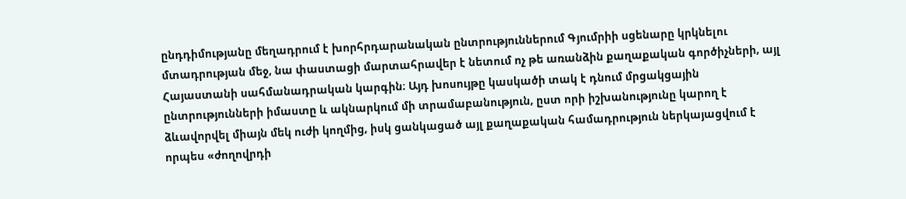ընդդիմությանը մեղադրում է խորհրդարանական ընտրություններում Գյումրիի սցենարը կրկնելու մտադրության մեջ, նա փաստացի մարտահրավեր է նետում ոչ թե առանձին քաղաքական գործիչների, այլ Հայաստանի սահմանադրական կարգին։ Այդ խոսույթը կասկածի տակ է դնում մրցակցային ընտրությունների իմաստը և ակնարկում մի տրամաբանություն, ըստ որի իշխանությունը կարող է ձևավորվել միայն մեկ ուժի կողմից, իսկ ցանկացած այլ քաղաքական համադրություն ներկայացվում է որպես «ժողովրդի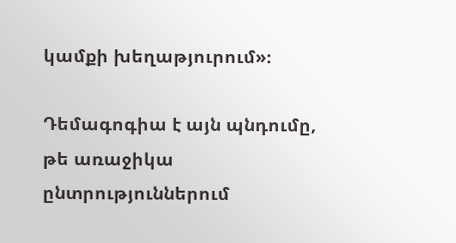կամքի խեղաթյուրում»։

Դեմագոգիա է այն պնդումը, թե առաջիկա ընտրություններում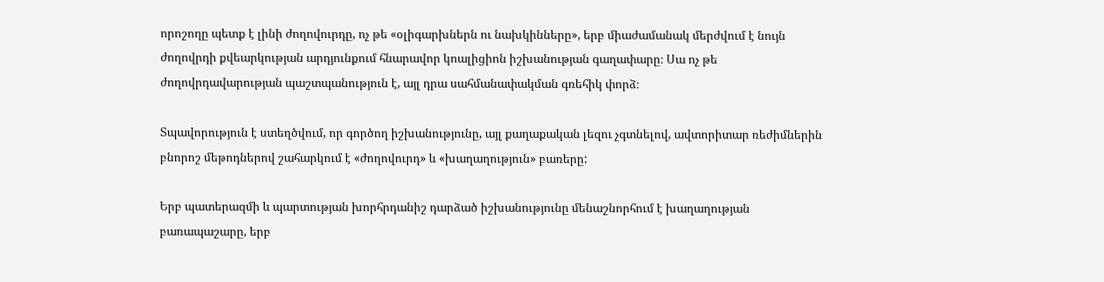որոշողը պետք է լինի ժողովուրդը, ոչ թե «օլիգարխներն ու նախկինները», երբ միաժամանակ մերժվում է նույն ժողովրդի քվեարկության արդյունքում հնարավոր կոալիցիոն իշխանության գաղափարը։ Սա ոչ թե ժողովրդավարության պաշտպանություն է, այլ դրա սահմանափակման գռեհիկ փորձ։

Տպավորություն է ստեղծվում, որ գործող իշխանությունը, այլ քաղաքական լեզու չգտնելով, ավտորիտար ռեժիմներին բնորոշ մեթոդներով շահարկում է «ժողովուրդ» և «խաղաղություն» բառերը:

Երբ պատերազմի և պարտության խորհրդանիշ դարձած իշխանությունը մենաշնորհում է խաղաղության բառապաշարը, երբ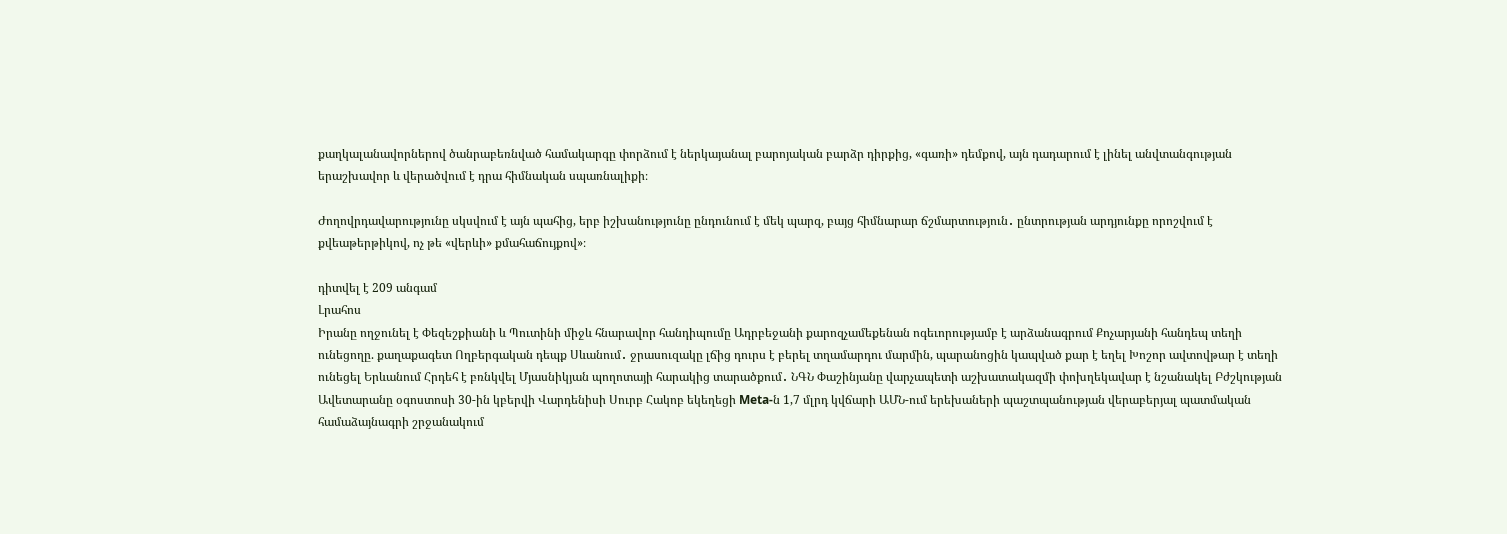քաղկալանավորներով ծանրաբեռնված համակարգը փորձում է ներկայանալ բարոյական բարձր դիրքից, «գառի» դեմքով, այն դադարում է լինել անվտանգության երաշխավոր և վերածվում է դրա հիմնական սպառնալիքի։

Ժողովրդավարությունը սկսվում է այն պահից, երբ իշխանությունը ընդունում է մեկ պարզ, բայց հիմնարար ճշմարտություն․ ընտրության արդյունքը որոշվում է քվեաթերթիկով, ոչ թե «վերևի» քմահաճույքով»։

դիտվել է 209 անգամ
Լրահոս
Իրանը ողջունել է Փեզեշքիանի և Պուտինի միջև հնարավոր հանդիպումը Ադրբեջանի քարոզչամեքենան ոգեւորությամբ է արձանագրում Քոչարյանի հանդեպ տեղի ունեցողը. քաղաքագետ Ողբերգական դեպք Սևանում․ ջրասուզակը լճից դուրս է բերել տղամարդու մարմին, պարանոցին կապված քար է եղել Խոշոր ավտովթար է տեղի ունեցել Երևանում Հրդեհ է բռնկվել Մյասնիկյան պողոտայի հարակից տարածքում․ ՆԳՆ Փաշինյանը վարչապետի աշխատակազմի փոխղեկավար է նշանակել Բժշկության Ավետարանը օգոստոսի 30-ին կբերվի Վարդենիսի Սուրբ Հակոբ եկեղեցի Meta-ն 1,7 մլրդ կվճարի ԱՄՆ-ում երեխաների պաշտպանության վերաբերյալ պատմական համաձայնագրի շրջանակում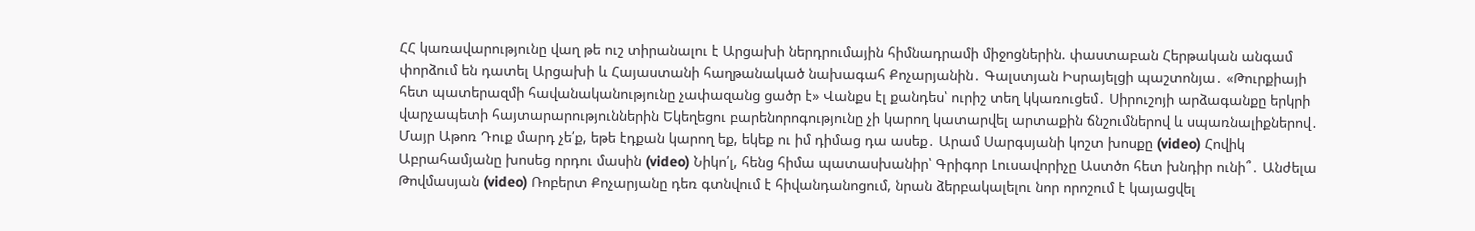ՀՀ կառավարությունը վաղ թե ուշ տիրանալու է Արցախի ներդրումային հիմնադրամի միջոցներին. փաստաբան Հերթական անգամ փորձում են դատել Արցախի և Հայաստանի հաղթանակած նախագահ Քոչարյանին․ Գալստյան Իսրայելցի պաշտոնյա․ «Թուրքիայի հետ պատերազմի հավանականությունը չափազանց ցածր է» Վանքս էլ քանդես՝ ուրիշ տեղ կկառուցեմ․ Սիրուշոյի արձագանքը երկրի վարչապետի հայտարարություններին Եկեղեցու բարենորոգությունը չի կարող կատարվել արտաքին ճնշումներով և սպառնալիքներով․ Մայր Աթոռ Դուք մարդ չե՛ք, եթե էդքան կարող եք, եկեք ու իմ դիմաց դա ասեք․ Արամ Սարգսյանի կոշտ խոսքը (video) Հովիկ Աբրահամյանը խոսեց որդու մասին (video) Նիկո՛լ, հենց հիմա պատասխանիր՝ Գրիգոր Լուսավորիչը Աստծո հետ խնդիր ունի՞․ Անժելա Թովմասյան (video) Ռոբերտ Քոչարյանը դեռ գտնվում է հիվանդանոցում, նրան ձերբակալելու նոր որոշում է կայացվել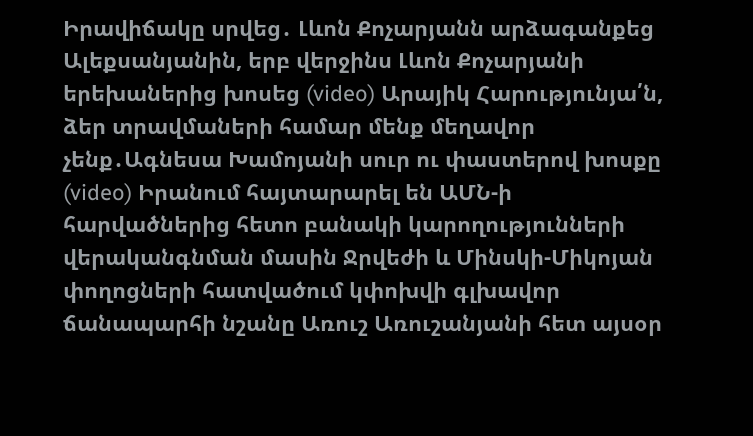Իրավիճակը սրվեց․ Լևոն Քոչարյանն արձագանքեց Ալեքսանյանին, երբ վերջինս Լևոն Քոչարյանի երեխաներից խոսեց (video) Արայիկ Հարությունյա՛ն, ձեր տրավմաների համար մենք մեղավոր չենք․Ագնեսա Խամոյանի սուր ու փաստերով խոսքը (video) Իրանում հայտարարել են ԱՄՆ-ի հարվածներից հետո բանակի կարողությունների վերականգնման մասին Ջրվեժի և Մինսկի-Միկոյան փողոցների հատվածում կփոխվի գլխավոր ճանապարհի նշանը Առուշ Առուշանյանի հետ այսօր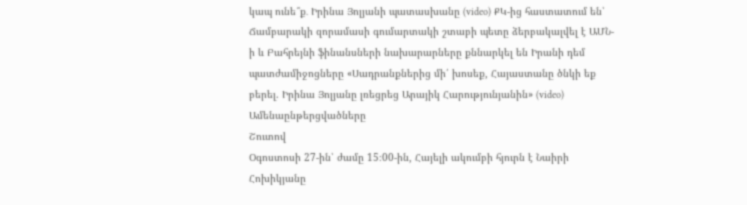կապ ունե՞ք․ Իրինա Յոլյանի պատասխանը (video) ՔԿ-ից հաստատում են՝ Ճամբարակի զորամասի գումարտակի շտաբի պետը ձերբակալվել է ԱՄՆ-ի և Բահրեյնի ֆինանսների նախարարները քննարկել են Իրանի դեմ պատժամիջոցները «Սադրանքներից մի՛ խոսեք, Հայաստանը ծնկի եք բերել. Իրինա Յոլյանը լռեցրեց Արայիկ Հարությունյանին» (video)
Ամենաընթերցվածները
Շուտով
Օգոստոսի 27-ին՝ ժամը 15։00-ին, Հայելի ակումբի հյուրն է Նաիրի Հոխիկյանը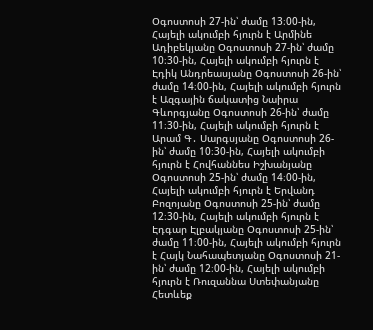Օգոստոսի 27-ին՝ ժամը 13։00-ին, Հայելի ակումբի հյուրն է Արմինե Ադիբեկյանը Օգոստոսի 27-ին՝ ժամը 10։30-ին, Հայելի ակումբի հյուրն է Էդիկ Անդրեասյանը Օգոստոսի 26-ին՝ ժամը 14։00-ին, Հայելի ակումբի հյուրն է Ազգային ճակատից Նաիրա Գևորգյանը Օգոստոսի 26-ին՝ ժամը 11։30-ին, Հայելի ակումբի հյուրն է Արամ Գ․ Սարգսյանը Օգոստոսի 26-ին՝ ժամը 10։30-ին, Հայելի ակումբի հյուրն է Հովհաննես Իշխանյանը Օգոստոսի 25-ին՝ ժամը 14։00-ին, Հայելի ակումբի հյուրն է Երվանդ Բոզոյանը Օգոստոսի 25-ին՝ ժամը 12։30-ին, Հայելի ակումբի հյուրն է Էդգար Էլբակյանը Օգոստոսի 25-ին՝ ժամը 11։00-ին, Հայելի ակումբի հյուրն է Հայկ Նահապետյանը Օգոստոսի 21-ին՝ ժամը 12։00-ին, Հայելի ակումբի հյուրն է Ռուզաննա Ստեփանյանը
Հետևեք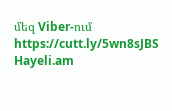մեզ Viber-ում https://cutt.ly/5wn8sJBS
Hayeli.am